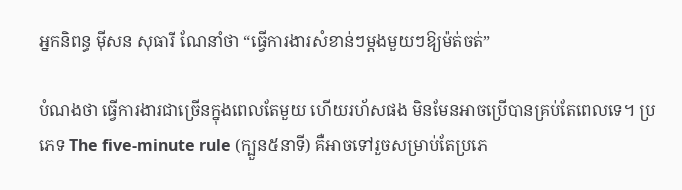អ្នកនិពន្ធ មុីសន សុធារី ណែនាំថា “ធ្វើការងារសំខាន់ៗម្តងមួយៗឱ្យម៉ត់ចត់”

បំណងថា ធ្វើការងារជាច្រើនក្នុងពេលតែមួយ ហើយរហ័សផង មិនមែនអាចប្រើបានគ្រប់តែពេលទេ។ ប្រភេទ The five-minute rule (ក្បួន៥នាទី) គឺអាចទៅរួចសម្រាប់តែប្រភេ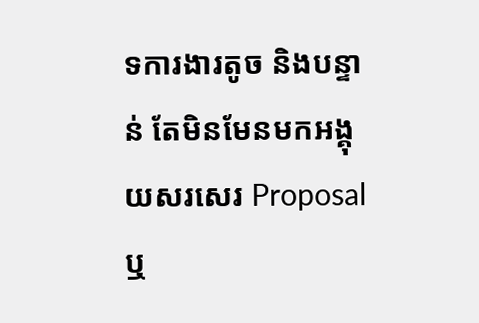ទការងារតូច និងបន្ទាន់ តែមិនមែនមកអង្គុយសរសេរ Proposal ឬ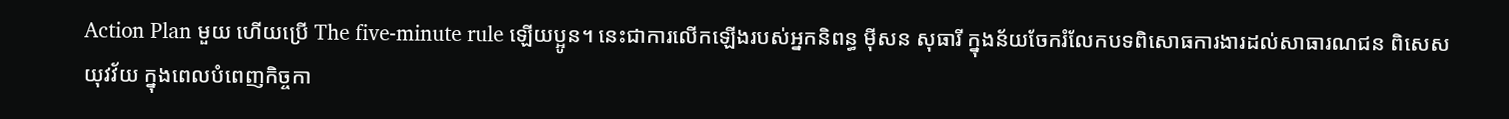Action Plan មួយ ហើយប្រើ The five-minute rule ឡើយប្អូន។ នេះជាការលើកឡើងរបស់អ្នកនិពន្ធ មុីសន សុធារី ក្នុងន័យចែករំលែកបទពិសោធការងារដល់សាធារណជន ពិសេសយុវវ័យ ក្នុងពេលបំពេញកិច្ចកា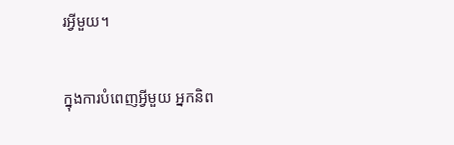រអ្វីមួយ។

ក្នុងការបំពេញអ្វីមួយ អ្នកនិព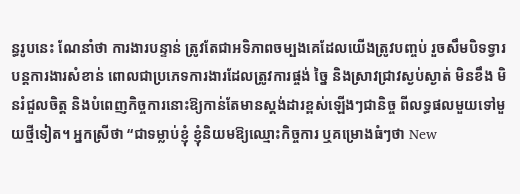ន្ធរូបនេះ ណែនាំថា ការងារបន្ទាន់ ត្រូវតែជាអទិភាពចម្បងគេដែលយើងត្រូវបញ្ចប់ រួចសឹមបិទទ្វារបន្តការងារសំខាន់ ពោលជាប្រភេទការងារដែលត្រូវការផ្ចង់ ច្នៃ និងស្រាវជ្រាវស្ងប់ស្ងាត់ មិនខឹង មិនរំជួលចិត្ត និងបំពេញកិច្ចការនោះឱ្យកាន់តែមានស្តង់ដារខ្ពស់ឡើងៗជានិច្ច ពីលទ្ធផលមួយទៅមួយថ្មីទៀត។ អ្នកស្រីថា “ជាទម្លាប់ខ្ញុំ ខ្ញុំនិយមឱ្យឈ្មោះកិច្ចការ ឬគម្រោងធំៗថា New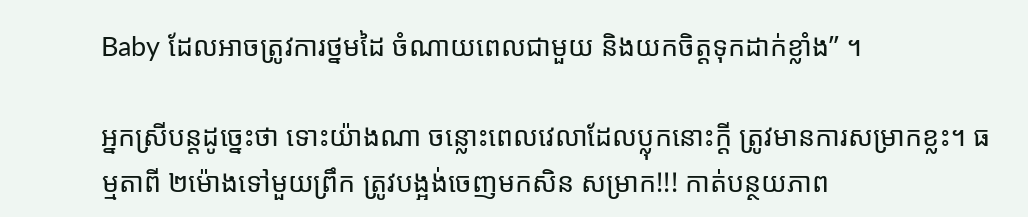Baby ដែលអាចត្រូវការថ្នមដៃ ចំណាយពេលជាមួយ និងយកចិត្តទុកដាក់ខ្លាំង” ។

អ្នកស្រីបន្តដូច្នេះថា ទោះយ៉ាងណា ចន្លោះពេលវេលាដែលប្លុកនោះក្តី ត្រូវមានការសម្រាកខ្លះ។ ធម្មតាពី ២ម៉ោងទៅមួយព្រឹក ត្រូវបង្អង់ចេញមកសិន សម្រាក!!! កាត់បន្ថយភាព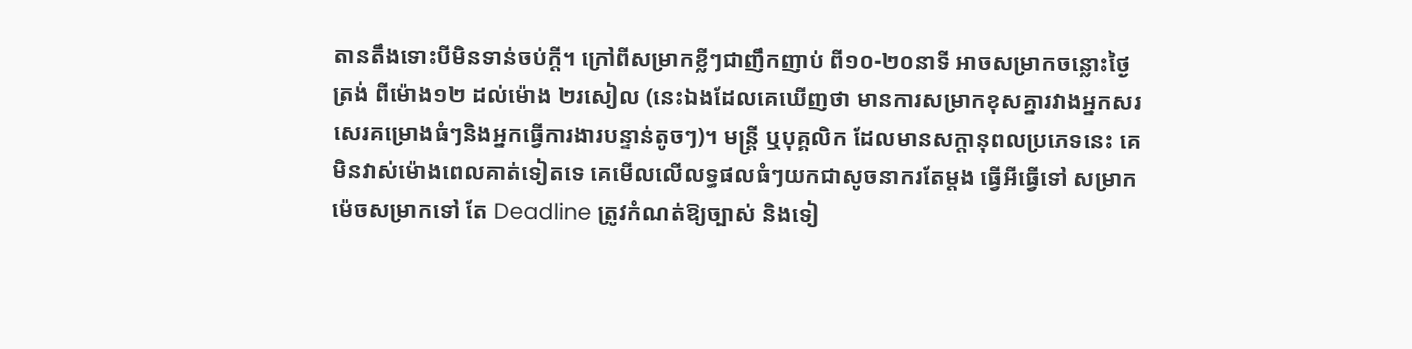តានតឹងទោះបីមិនទាន់ចប់ក្តី។ ក្រៅពីសម្រាកខ្លីៗជាញឹកញាប់ ពី១០-២០នាទី អាចសម្រាកចន្លោះថ្ងៃត្រង់ ពីម៉ោង១២ ដល់ម៉ោង ២រសៀល (នេះឯងដែលគេឃើញថា មានការសម្រាកខុសគ្នារវាងអ្នកសរសេរគម្រោងធំៗនិងអ្នកធ្វើការងារបន្ទាន់តូចៗ)។ មន្ត្រី ឬបុគ្គលិក ដែលមានសក្តានុពលប្រភេទនេះ គេមិនវាស់ម៉ោងពេលគាត់ទៀតទេ គេមើលលើលទ្ធផលធំៗយកជាសូចនាករតែម្តង ធ្វើអីធ្វើទៅ សម្រាកម៉េចសម្រាកទៅ តែ Deadline ត្រូវកំណត់ឱ្យច្បាស់ និងទៀ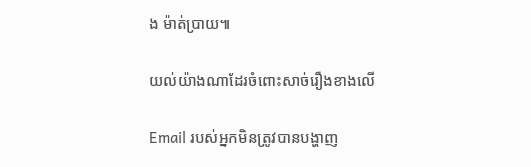ង ម៉ាត់ប្រាយ៕

យល់យ៉ាងណាដែរចំពោះសាច់រឿងខាងលើ

Email របស់អ្នកមិនត្រូវបានបង្ហាញ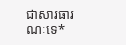ជាសារធារណៈទេ*